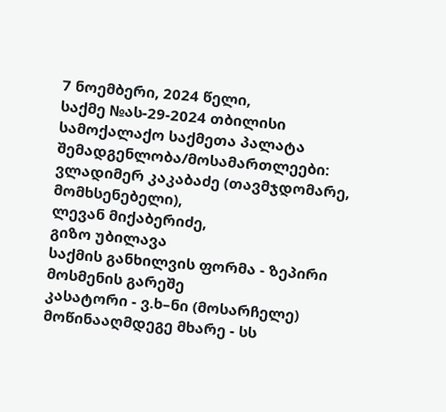7 ნოემბერი, 2024 წელი,
საქმე №ას-29-2024 თბილისი
სამოქალაქო საქმეთა პალატა
შემადგენლობა/მოსამართლეები:
ვლადიმერ კაკაბაძე (თავმჯდომარე, მომხსენებელი),
ლევან მიქაბერიძე,
გიზო უბილავა
საქმის განხილვის ფორმა - ზეპირი მოსმენის გარეშე
კასატორი - ვ.ხ–ნი (მოსარჩელე)
მოწინააღმდეგე მხარე - სს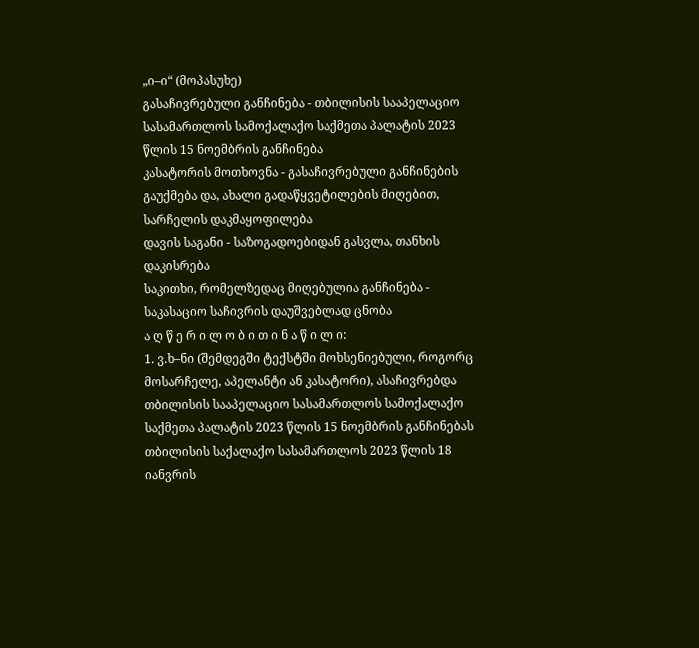„ი–ი“ (მოპასუხე)
გასაჩივრებული განჩინება - თბილისის სააპელაციო სასამართლოს სამოქალაქო საქმეთა პალატის 2023 წლის 15 ნოემბრის განჩინება
კასატორის მოთხოვნა - გასაჩივრებული განჩინების გაუქმება და, ახალი გადაწყვეტილების მიღებით, სარჩელის დაკმაყოფილება
დავის საგანი - საზოგადოებიდან გასვლა, თანხის დაკისრება
საკითხი, რომელზედაც მიღებულია განჩინება - საკასაციო საჩივრის დაუშვებლად ცნობა
ა ღ წ ე რ ი ლ ო ბ ი თ ი ნ ა წ ი ლ ი:
1. ვ.ხ–ნი (შემდეგში ტექსტში მოხსენიებული, როგორც მოსარჩელე, აპელანტი ან კასატორი), ასაჩივრებდა თბილისის სააპელაციო სასამართლოს სამოქალაქო საქმეთა პალატის 2023 წლის 15 ნოემბრის განჩინებას თბილისის საქალაქო სასამართლოს 2023 წლის 18 იანვრის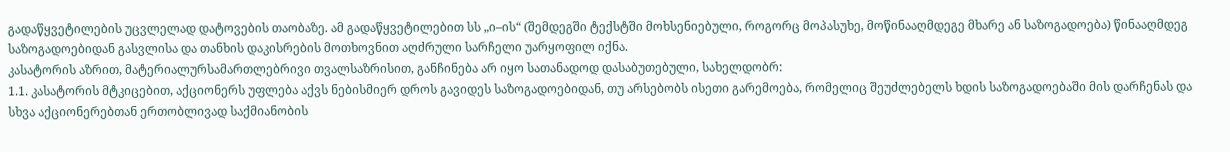გადაწყვეტილების უცვლელად დატოვების თაობაზე. ამ გადაწყვეტილებით სს „ი–ის“ (შემდეგში ტექსტში მოხსენიებული, როგორც მოპასუხე, მოწინააღმდეგე მხარე ან საზოგადოება) წინააღმდეგ საზოგადოებიდან გასვლისა და თანხის დაკისრების მოთხოვნით აღძრული სარჩელი უარყოფილ იქნა.
კასატორის აზრით, მატერიალურსამართლებრივი თვალსაზრისით, განჩინება არ იყო სათანადოდ დასაბუთებული, სახელდობრ:
1.1. კასატორის მტკიცებით, აქციონერს უფლება აქვს ნებისმიერ დროს გავიდეს საზოგადოებიდან, თუ არსებობს ისეთი გარემოება, რომელიც შეუძლებელს ხდის საზოგადოებაში მის დარჩენას და სხვა აქციონერებთან ერთობლივად საქმიანობის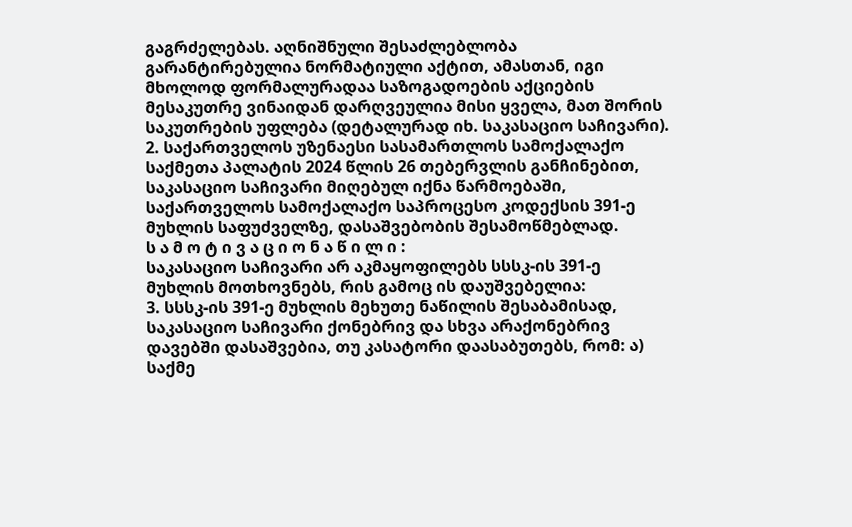გაგრძელებას. აღნიშნული შესაძლებლობა გარანტირებულია ნორმატიული აქტით, ამასთან, იგი მხოლოდ ფორმალურადაა საზოგადოების აქციების მესაკუთრე ვინაიდან დარღვეულია მისი ყველა, მათ შორის საკუთრების უფლება (დეტალურად იხ. საკასაციო საჩივარი).
2. საქართველოს უზენაესი სასამართლოს სამოქალაქო საქმეთა პალატის 2024 წლის 26 თებერვლის განჩინებით, საკასაციო საჩივარი მიღებულ იქნა წარმოებაში, საქართველოს სამოქალაქო საპროცესო კოდექსის 391-ე მუხლის საფუძველზე, დასაშვებობის შესამოწმებლად.
ს ა მ ო ტ ი ვ ა ც ი ო ნ ა წ ი ლ ი :
საკასაციო საჩივარი არ აკმაყოფილებს სსსკ-ის 391-ე მუხლის მოთხოვნებს, რის გამოც ის დაუშვებელია:
3. სსსკ-ის 391-ე მუხლის მეხუთე ნაწილის შესაბამისად, საკასაციო საჩივარი ქონებრივ და სხვა არაქონებრივ დავებში დასაშვებია, თუ კასატორი დაასაბუთებს, რომ: ა) საქმე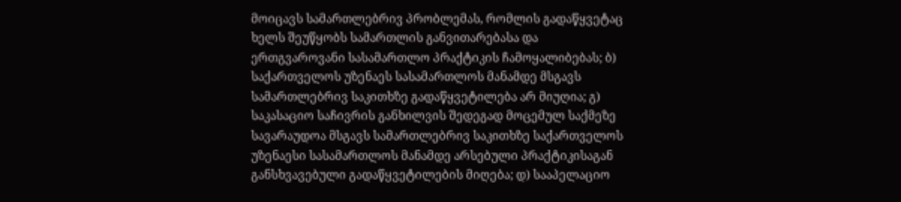მოიცავს სამართლებრივ პრობლემას, რომლის გადაწყვეტაც ხელს შეუწყობს სამართლის განვითარებასა და ერთგვაროვანი სასამართლო პრაქტიკის ჩამოყალიბებას; ბ) საქართველოს უზენაეს სასამართლოს მანამდე მსგავს სამართლებრივ საკითხზე გადაწყვეტილება არ მიუღია; გ) საკასაციო საჩივრის განხილვის შედეგად მოცემულ საქმეზე სავარაუდოა მსგავს სამართლებრივ საკითხზე საქართველოს უზენაესი სასამართლოს მანამდე არსებული პრაქტიკისაგან განსხვავებული გადაწყვეტილების მიღება; დ) სააპელაციო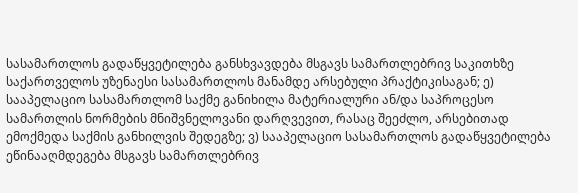სასამართლოს გადაწყვეტილება განსხვავდება მსგავს სამართლებრივ საკითხზე საქართველოს უზენაესი სასამართლოს მანამდე არსებული პრაქტიკისაგან; ე) სააპელაციო სასამართლომ საქმე განიხილა მატერიალური ან/და საპროცესო სამართლის ნორმების მნიშვნელოვანი დარღვევით, რასაც შეეძლო, არსებითად ემოქმედა საქმის განხილვის შედეგზე; ვ) სააპელაციო სასამართლოს გადაწყვეტილება ეწინააღმდეგება მსგავს სამართლებრივ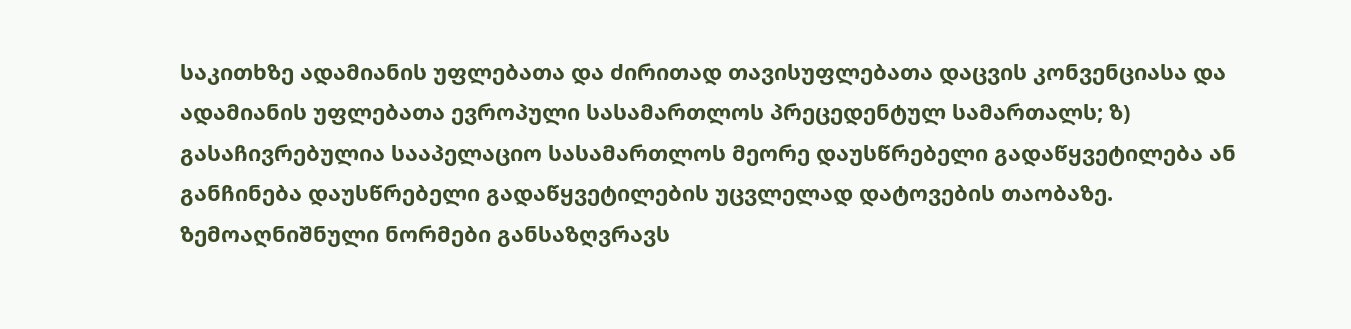საკითხზე ადამიანის უფლებათა და ძირითად თავისუფლებათა დაცვის კონვენციასა და ადამიანის უფლებათა ევროპული სასამართლოს პრეცედენტულ სამართალს; ზ) გასაჩივრებულია სააპელაციო სასამართლოს მეორე დაუსწრებელი გადაწყვეტილება ან განჩინება დაუსწრებელი გადაწყვეტილების უცვლელად დატოვების თაობაზე. ზემოაღნიშნული ნორმები განსაზღვრავს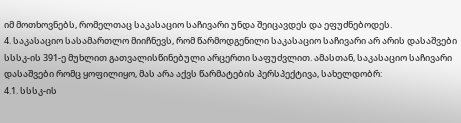იმ მოთხოვნებს, რომელთაც საკასაციო საჩივარი უნდა შეიცავდეს და ეფუძნებოდეს.
4. საკასაციო სასამართლო მიიჩნევს, რომ წარმოდგენილი საკასაციო საჩივარი არ არის დასაშვები სსსკ-ის 391-ე მუხლით გათვალისწინებული არცერთი საფუძვლით. ამასთან, საკასაციო საჩივარი დასაშვები რომც ყოფილიყო, მას არა აქვს წარმატების პერსპექტივა, სახელდობრ:
4.1. სსსკ-ის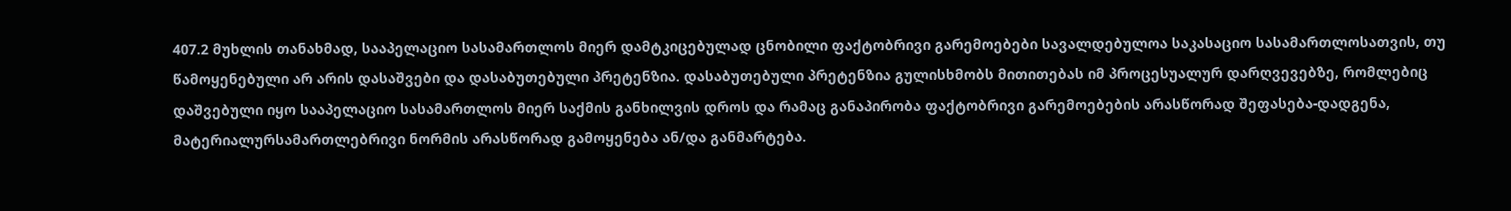407.2 მუხლის თანახმად, სააპელაციო სასამართლოს მიერ დამტკიცებულად ცნობილი ფაქტობრივი გარემოებები სავალდებულოა საკასაციო სასამართლოსათვის, თუ წამოყენებული არ არის დასაშვები და დასაბუთებული პრეტენზია. დასაბუთებული პრეტენზია გულისხმობს მითითებას იმ პროცესუალურ დარღვევებზე, რომლებიც დაშვებული იყო სააპელაციო სასამართლოს მიერ საქმის განხილვის დროს და რამაც განაპირობა ფაქტობრივი გარემოებების არასწორად შეფასება-დადგენა, მატერიალურსამართლებრივი ნორმის არასწორად გამოყენება ან/და განმარტება.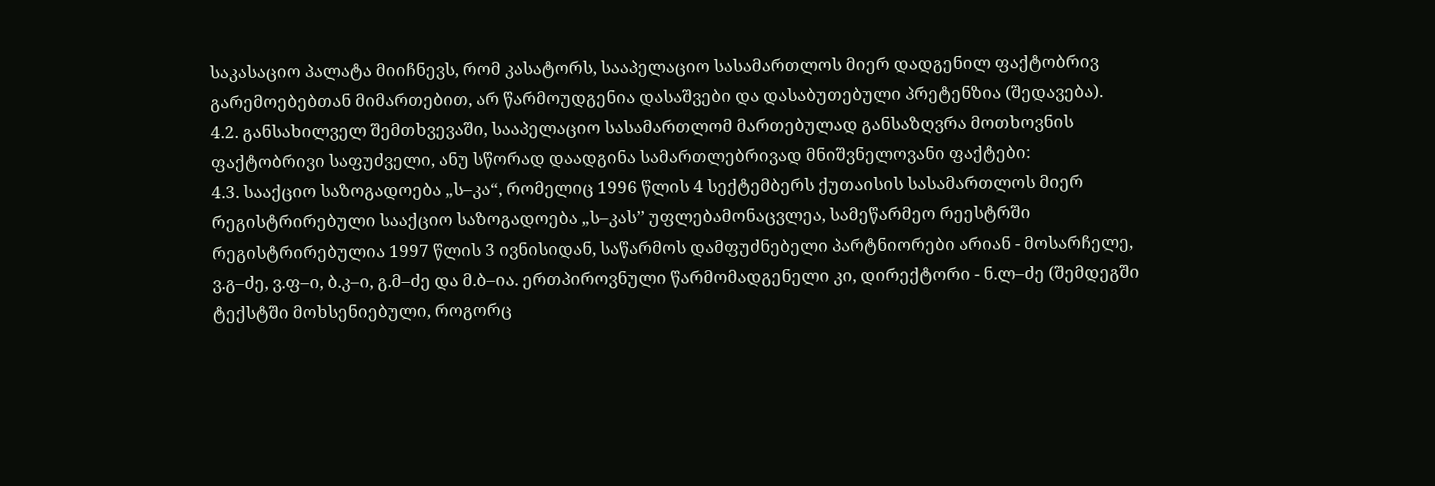საკასაციო პალატა მიიჩნევს, რომ კასატორს, სააპელაციო სასამართლოს მიერ დადგენილ ფაქტობრივ გარემოებებთან მიმართებით, არ წარმოუდგენია დასაშვები და დასაბუთებული პრეტენზია (შედავება).
4.2. განსახილველ შემთხვევაში, სააპელაციო სასამართლომ მართებულად განსაზღვრა მოთხოვნის ფაქტობრივი საფუძველი, ანუ სწორად დაადგინა სამართლებრივად მნიშვნელოვანი ფაქტები:
4.3. სააქციო საზოგადოება „ს–კა“, რომელიც 1996 წლის 4 სექტემბერს ქუთაისის სასამართლოს მიერ რეგისტრირებული სააქციო საზოგადოება „ს–კას’’ უფლებამონაცვლეა, სამეწარმეო რეესტრში რეგისტრირებულია 1997 წლის 3 ივნისიდან, საწარმოს დამფუძნებელი პარტნიორები არიან - მოსარჩელე, ვ.გ–ძე, ვ.ფ–ი, ბ.კ–ი, გ.მ–ძე და მ.ბ–ია. ერთპიროვნული წარმომადგენელი კი, დირექტორი - ნ.ლ–ძე (შემდეგში ტექსტში მოხსენიებული, როგორც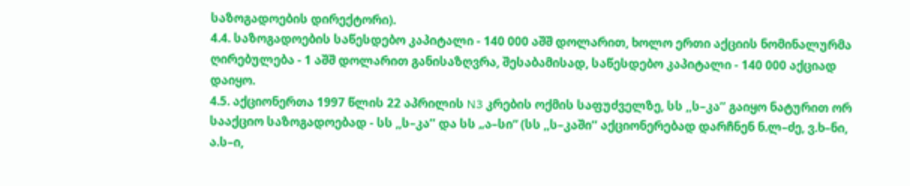საზოგადოების დირექტორი).
4.4. საზოგადოების საწესდებო კაპიტალი - 140 000 აშშ დოლარით, ხოლო ერთი აქციის ნომინალურმა ღირებულება - 1 აშშ დოლარით განისაზღვრა, შესაბამისად, საწესდებო კაპიტალი - 140 000 აქციად დაიყო.
4.5. აქციონერთა 1997 წლის 22 აპრილის N3 კრების ოქმის საფუძველზე, სს ,,ს–კა’’ გაიყო ნატურით ორ სააქციო საზოგადოებად - სს ,,ს–კა’’ და სს „ა–სი“ (სს ,,ს–კაში’’ აქციონერებად დარჩნენ ნ.ლ–ძე, ვ.ხ–ნი, ა.ს–ი,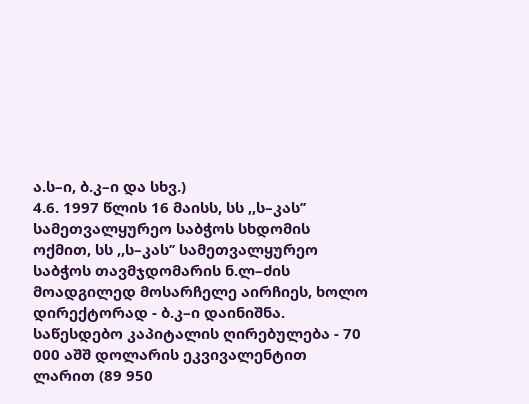ა.ს–ი, ბ.კ–ი და სხვ.)
4.6. 1997 წლის 16 მაისს, სს ,,ს–კას’’ სამეთვალყურეო საბჭოს სხდომის ოქმით, სს ,,ს–კას’’ სამეთვალყურეო საბჭოს თავმჯდომარის ნ.ლ–ძის მოადგილედ მოსარჩელე აირჩიეს, ხოლო დირექტორად - ბ.კ–ი დაინიშნა.
საწესდებო კაპიტალის ღირებულება - 70 000 აშშ დოლარის ეკვივალენტით ლარით (89 950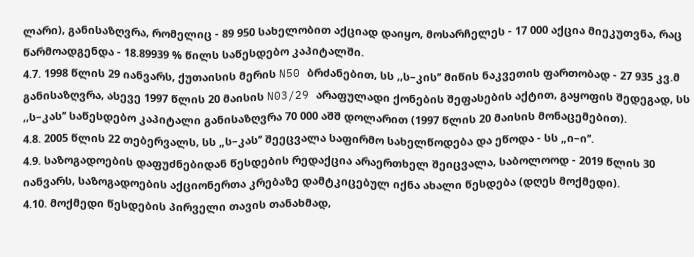ლარი), განისაზღვრა, რომელიც - 89 950 სახელობით აქციად დაიყო, მოსარჩელეს - 17 000 აქცია მიეკუთვნა, რაც წარმოადგენდა - 18.89939 % წილს საწესდებო კაპიტალში.
4.7. 1998 წლის 29 იანვარს, ქუთაისის მერის N50 ბრძანებით, სს ,,ს–კის’’ მიწის ნაკვეთის ფართობად - 27 935 კვ.მ განისაზღვრა, ასევე 1997 წლის 20 მაისის N03/29 არაფულადი ქონების შეფასების აქტით, გაყოფის შედეგად, სს ,,ს–კას’’ საწესდებო კაპიტალი განისაზღვრა 70 000 აშშ დოლარით (1997 წლის 20 მაისის მონაცემებით).
4.8. 2005 წლის 22 თებერვალს, სს „ს–კას’’ შეეცვალა საფირმო სახელწოდება და ეწოდა - სს „ი–ი’’.
4.9. საზოგადოების დაფუძნებიდან წესდების რედაქცია არაერთხელ შეიცვალა, საბოლოოდ - 2019 წლის 30 იანვარს, საზოგადოების აქციონერთა კრებაზე დამტკიცებულ იქნა ახალი წესდება (დღეს მოქმედი).
4.10. მოქმედი წესდების პირველი თავის თანახმად,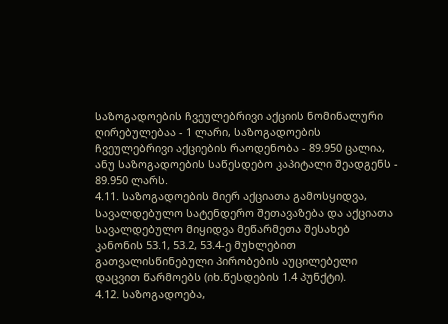საზოგადოების ჩვეულებრივი აქციის ნომინალური ღირებულებაა - 1 ლარი, საზოგადოების ჩვეულებრივი აქციების რაოდენობა - 89.950 ცალია, ანუ საზოგადოების საწესდებო კაპიტალი შეადგენს - 89.950 ლარს.
4.11. საზოგადოების მიერ აქციათა გამოსყიდვა, სავალდებულო სატენდერო შეთავაზება და აქციათა სავალდებულო მიყიდვა მეწარმეთა შესახებ კანონის 53.1, 53.2, 53.4-ე მუხლებით გათვალისწინებული პირობების აუცილებელი დაცვით წარმოებს (იხ.წესდების 1.4 პუნქტი).
4.12. საზოგადოება,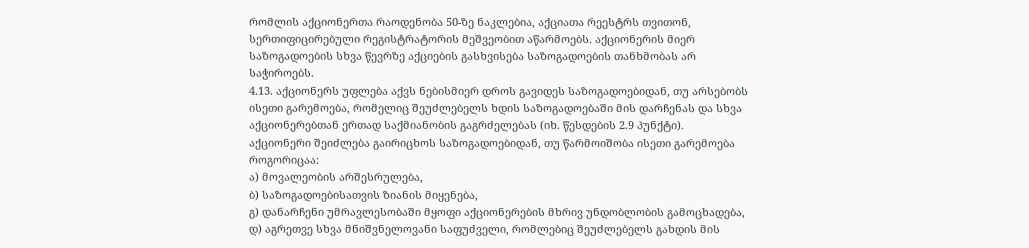რომლის აქციონერთა რაოდენობა 50-ზე ნაკლებია, აქციათა რეესტრს თვითონ, სერთიფიცირებული რეგისტრატორის მეშვეობით აწარმოებს. აქციონერის მიერ საზოგადოების სხვა წევრზე აქციების გასხვისება საზოგადოების თანხმობას არ საჭიროებს.
4.13. აქციონერს უფლება აქვს ნებისმიერ დროს გავიდეს საზოგადოებიდან, თუ არსებობს ისეთი გარემოება, რომელიც შეუძლებელს ხდის საზოგადოებაში მის დარჩენას და სხვა აქციონერებთან ერთად საქმიანობის გაგრძელებას (იხ. წესდების 2.9 პუნქტი).
აქციონერი შეიძლება გაირიცხოს საზოგადოებიდან, თუ წარმოიშობა ისეთი გარემოება როგორიცაა:
ა) მოვალეობის არშესრულება,
ბ) საზოგადოებისათვის ზიანის მიყენება,
გ) დანარჩენი უმრავლესობაში მყოფი აქციონერების მხრივ უნდობლობის გამოცხადება,
დ) აგრეთვე სხვა მნიშვნელოვანი საფუძველი, რომლებიც შეუძლებელს გახდის მის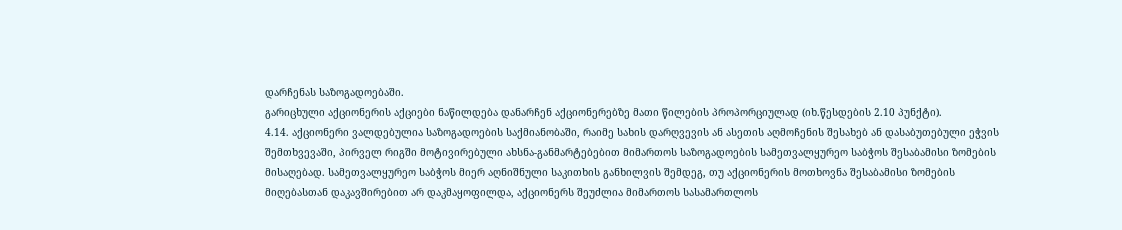დარჩენას საზოგადოებაში.
გარიცხული აქციონერის აქციები ნაწილდება დანარჩენ აქციონერებზე მათი წილების პროპორციულად (იხ.წესდების 2.10 პუნქტი).
4.14. აქციონერი ვალდებულია საზოგადოების საქმიანობაში, რაიმე სახის დარღვევის ან ასეთის აღმოჩენის შესახებ ან დასაბუთებული ეჭვის შემთხვევაში, პირველ რიგში მოტივირებული ახსნა-განმარტებებით მიმართოს საზოგადოების სამეთვალყურეო საბჭოს შესაბამისი ზომების მისაღებად. სამეთვალყურეო საბჭოს მიერ აღნიშნული საკითხის განხილვის შემდეგ, თუ აქციონერის მოთხოვნა შესაბამისი ზომების მიღებასთან დაკავშირებით არ დაკმაყოფილდა, აქციონერს შეუძლია მიმართოს სასამართლოს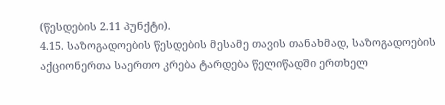(წესდების 2.11 პუნქტი).
4.15. საზოგადოების წესდების მესამე თავის თანახმად, საზოგადოების აქციონერთა საერთო კრება ტარდება წელიწადში ერთხელ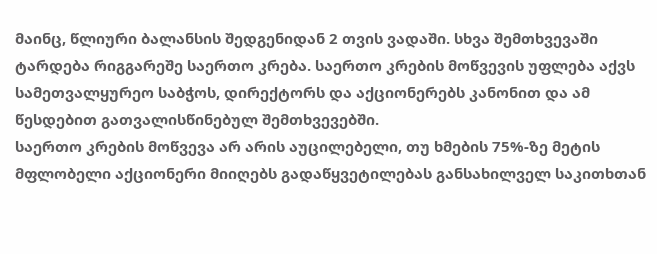მაინც, წლიური ბალანსის შედგენიდან 2 თვის ვადაში. სხვა შემთხვევაში ტარდება რიგგარეშე საერთო კრება. საერთო კრების მოწვევის უფლება აქვს სამეთვალყურეო საბჭოს, დირექტორს და აქციონერებს კანონით და ამ წესდებით გათვალისწინებულ შემთხვევებში.
საერთო კრების მოწვევა არ არის აუცილებელი, თუ ხმების 75%-ზე მეტის მფლობელი აქციონერი მიიღებს გადაწყვეტილებას განსახილველ საკითხთან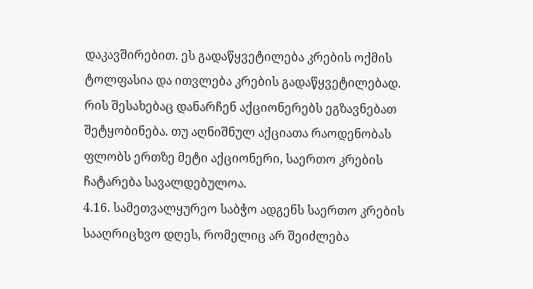დაკავშირებით. ეს გადაწყვეტილება კრების ოქმის ტოლფასია და ითვლება კრების გადაწყვეტილებად. რის შესახებაც დანარჩენ აქციონერებს ეგზავნებათ შეტყობინება. თუ აღნიშნულ აქციათა რაოდენობას ფლობს ერთზე მეტი აქციონერი, საერთო კრების ჩატარება სავალდებულოა.
4.16. სამეთვალყურეო საბჭო ადგენს საერთო კრების სააღრიცხვო დღეს, რომელიც არ შეიძლება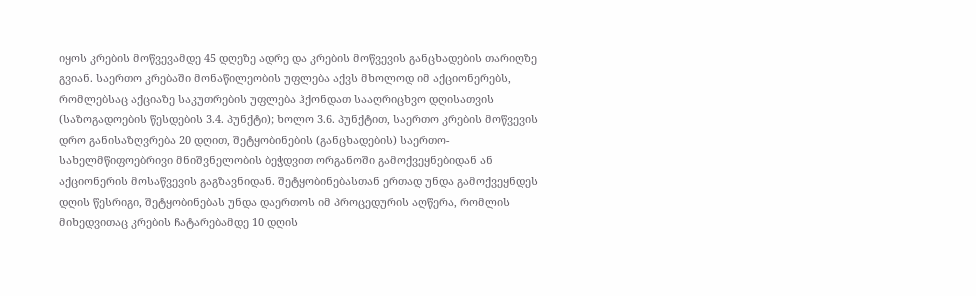იყოს კრების მოწვევამდე 45 დღეზე ადრე და კრების მოწვევის განცხადების თარიღზე გვიან. საერთო კრებაში მონაწილეობის უფლება აქვს მხოლოდ იმ აქციონერებს, რომლებსაც აქციაზე საკუთრების უფლება ჰქონდათ სააღრიცხვო დღისათვის (საზოგადოების წესდების 3.4. პუნქტი); ხოლო 3.6. პუნქტით, საერთო კრების მოწვევის დრო განისაზღვრება 20 დღით, შეტყობინების (განცხადების) საერთო-სახელმწიფოებრივი მნიშვნელობის ბეჭდვით ორგანოში გამოქვეყნებიდან ან აქციონერის მოსაწვევის გაგზავნიდან. შეტყობინებასთან ერთად უნდა გამოქვეყნდეს დღის წესრიგი, შეტყობინებას უნდა დაერთოს იმ პროცედურის აღწერა, რომლის მიხედვითაც კრების ჩატარებამდე 10 დღის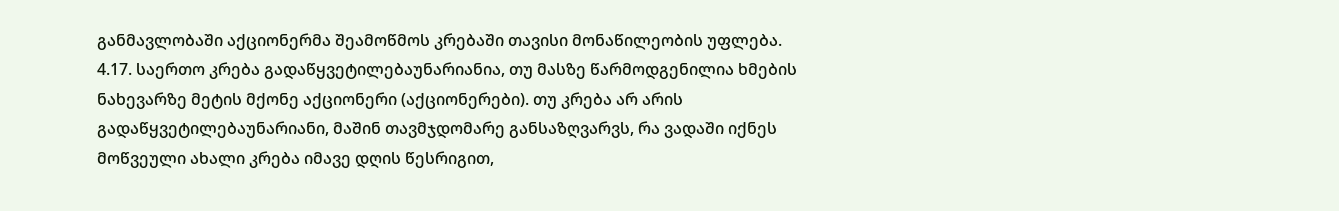განმავლობაში აქციონერმა შეამოწმოს კრებაში თავისი მონაწილეობის უფლება.
4.17. საერთო კრება გადაწყვეტილებაუნარიანია, თუ მასზე წარმოდგენილია ხმების ნახევარზე მეტის მქონე აქციონერი (აქციონერები). თუ კრება არ არის გადაწყვეტილებაუნარიანი, მაშინ თავმჯდომარე განსაზღვარვს, რა ვადაში იქნეს მოწვეული ახალი კრება იმავე დღის წესრიგით,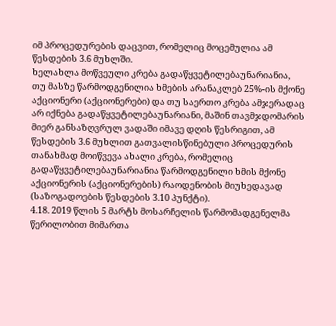იმ პროცედურების დაცვით, რომელიც მოცემულია ამ წესდების 3.6 მუხლში.
ხელახლა მოწვეული კრება გადაწყვეტილებაუნარიანია, თუ მასზე წარმოდგენილია ხმების არანაკლებ 25%-ის მქონე აქციონერი (აქციონერები) და თუ საერთო კრება ამჯერადაც არ იქნება გადაწყვეტილებაუნარიანი, მაშინ თავმჯდომარის მიერ განსაზღვრულ ვადაში იმავე დღის წესრიგით, ამ წესდების 3.6 მუხლით გათვალისწინებული პროცედურის თანახმად მოიწვევა ახალი კრება, რომელიც გადაწყვეტილებაუნარიანია წარმოდგენილი ხმის მქონე აქციონერის (აქციონერების) რაოდენობის მიუხედავად (საზოგადოების წესდების 3.10 პუნქტი).
4.18. 2019 წლის 5 მარტს მოსარჩელის წარმომადგენელმა წერილობით მიმართა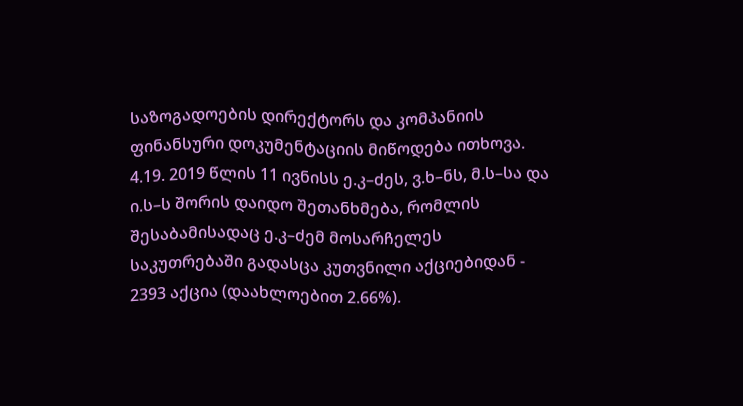საზოგადოების დირექტორს და კომპანიის ფინანსური დოკუმენტაციის მიწოდება ითხოვა.
4.19. 2019 წლის 11 ივნისს ე.კ–ძეს, ვ.ხ–ნს, მ.ს–სა და ი.ს–ს შორის დაიდო შეთანხმება, რომლის შესაბამისადაც ე.კ–ძემ მოსარჩელეს საკუთრებაში გადასცა კუთვნილი აქციებიდან - 2393 აქცია (დაახლოებით 2.66%).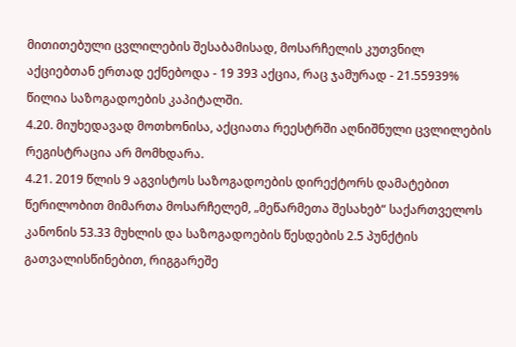მითითებული ცვლილების შესაბამისად, მოსარჩელის კუთვნილ აქციებთან ერთად ექნებოდა - 19 393 აქცია, რაც ჯამურად - 21.55939% წილია საზოგადოების კაპიტალში.
4.20. მიუხედავად მოთხონისა, აქციათა რეესტრში აღნიშნული ცვლილების რეგისტრაცია არ მომხდარა.
4.21. 2019 წლის 9 აგვისტოს საზოგადოების დირექტორს დამატებით წერილობით მიმართა მოსარჩელემ, „მეწარმეთა შესახებ“ საქართველოს კანონის 53.33 მუხლის და საზოგადოების წესდების 2.5 პუნქტის გათვალისწინებით, რიგგარეშე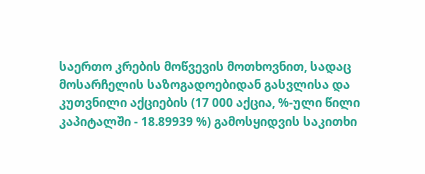საერთო კრების მოწვევის მოთხოვნით, სადაც მოსარჩელის საზოგადოებიდან გასვლისა და კუთვნილი აქციების (17 000 აქცია, %-ული წილი კაპიტალში - 18.89939 %) გამოსყიდვის საკითხი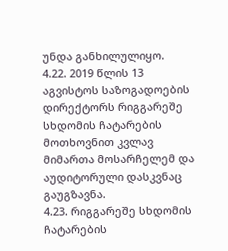უნდა განხილულიყო.
4.22. 2019 წლის 13 აგვისტოს საზოგადოების დირექტორს რიგგარეშე სხდომის ჩატარების მოთხოვნით კვლავ მიმართა მოსარჩელემ და აუდიტორული დასკვნაც გაუგზავნა.
4.23. რიგგარეშე სხდომის ჩატარების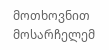მოთხოვნით მოსარჩელემ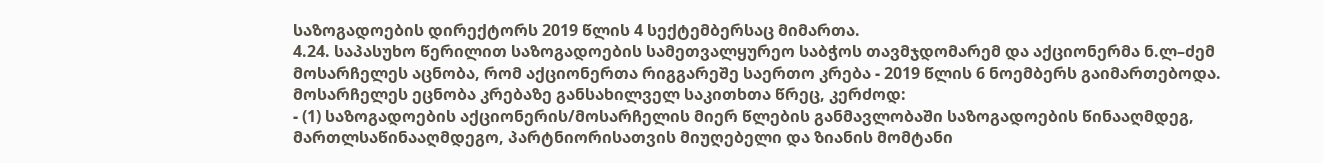საზოგადოების დირექტორს 2019 წლის 4 სექტემბერსაც მიმართა.
4.24. საპასუხო წერილით საზოგადოების სამეთვალყურეო საბჭოს თავმჯდომარემ და აქციონერმა ნ.ლ–ძემ მოსარჩელეს აცნობა, რომ აქციონერთა რიგგარეშე საერთო კრება - 2019 წლის 6 ნოემბერს გაიმართებოდა. მოსარჩელეს ეცნობა კრებაზე განსახილველ საკითხთა წრეც, კერძოდ:
- (1) საზოგადოების აქციონერის/მოსარჩელის მიერ წლების განმავლობაში საზოგადოების წინააღმდეგ, მართლსაწინააღმდეგო, პარტნიორისათვის მიუღებელი და ზიანის მომტანი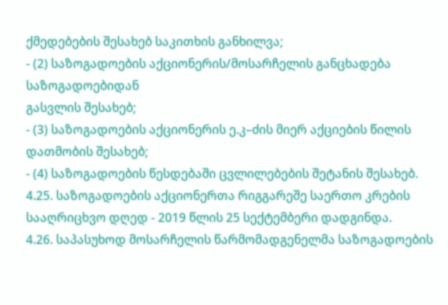ქმედებების შესახებ საკითხის განხილვა;
- (2) საზოგადოების აქციონერის/მოსარჩელის განცხადება საზოგადოებიდან
გასვლის შესახებ;
- (3) საზოგადოების აქციონერის ე.კ–ძის მიერ აქციების წილის დათმობის შესახებ;
- (4) საზოგადოების წესდებაში ცვლილებების შეტანის შესახებ.
4.25. საზოგადოების აქციონერთა რიგგარეშე საერთო კრების სააღრიცხვო დღედ - 2019 წლის 25 სექტემბერი დადგინდა.
4.26. საპასუხოდ მოსარჩელის წარმომადგენელმა საზოგადოების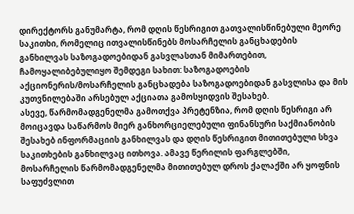დირექტორს განუმარტა, რომ დღის წესრიგით გათვალისწინებული მეორე საკითხი, რომელიც ითვალისწინებს მოსარჩელის განცხადების განხილვას საზოგადოებიდან გასვლასთან მიმართებით, ჩამოყალიბებულიყო შემდეგი სახით: საზოგადოების აქციონერის/მოსარჩელის განცხადება საზოგადოებიდან გასვლისა და მის კუთვნილებაში არსებულ აქციათა გამოსყიდვის შესახებ.
ასევე, წარმომადგენელმა გამოთქვა პრეტენზია, რომ დღის წესრიგი არ მოიცავდა საწარმოს მიერ განხორციელებული ფინანსური საქმიანობის შესახებ ინფორმაციის განხილვას და დღის წესრიგით მითითებული სხვა საკითხების განხილვაც ითხოვა. ამავე წერილის ფარგლებში, მოსარჩელის წარმომადგენელმა მითითებულ დროს ქალაქში არ ყოფნის საფუძვლით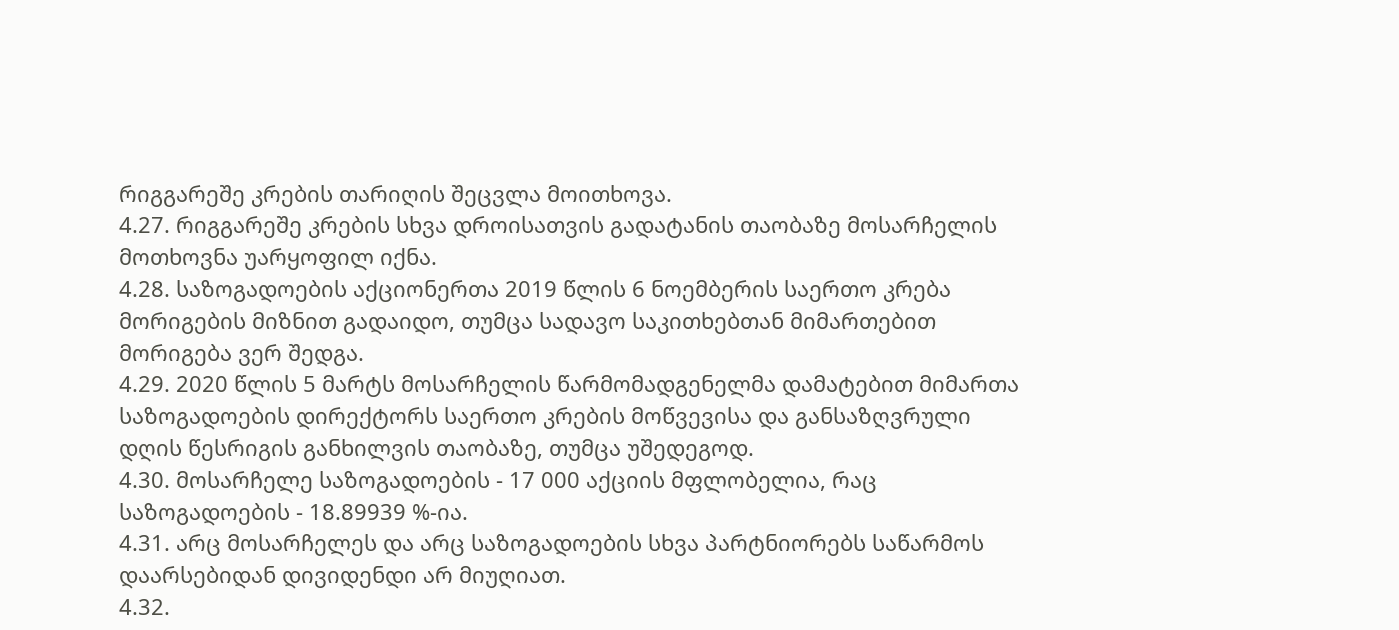რიგგარეშე კრების თარიღის შეცვლა მოითხოვა.
4.27. რიგგარეშე კრების სხვა დროისათვის გადატანის თაობაზე მოსარჩელის მოთხოვნა უარყოფილ იქნა.
4.28. საზოგადოების აქციონერთა 2019 წლის 6 ნოემბერის საერთო კრება მორიგების მიზნით გადაიდო, თუმცა სადავო საკითხებთან მიმართებით მორიგება ვერ შედგა.
4.29. 2020 წლის 5 მარტს მოსარჩელის წარმომადგენელმა დამატებით მიმართა საზოგადოების დირექტორს საერთო კრების მოწვევისა და განსაზღვრული დღის წესრიგის განხილვის თაობაზე, თუმცა უშედეგოდ.
4.30. მოსარჩელე საზოგადოების - 17 000 აქციის მფლობელია, რაც საზოგადოების - 18.89939 %-ია.
4.31. არც მოსარჩელეს და არც საზოგადოების სხვა პარტნიორებს საწარმოს დაარსებიდან დივიდენდი არ მიუღიათ.
4.32.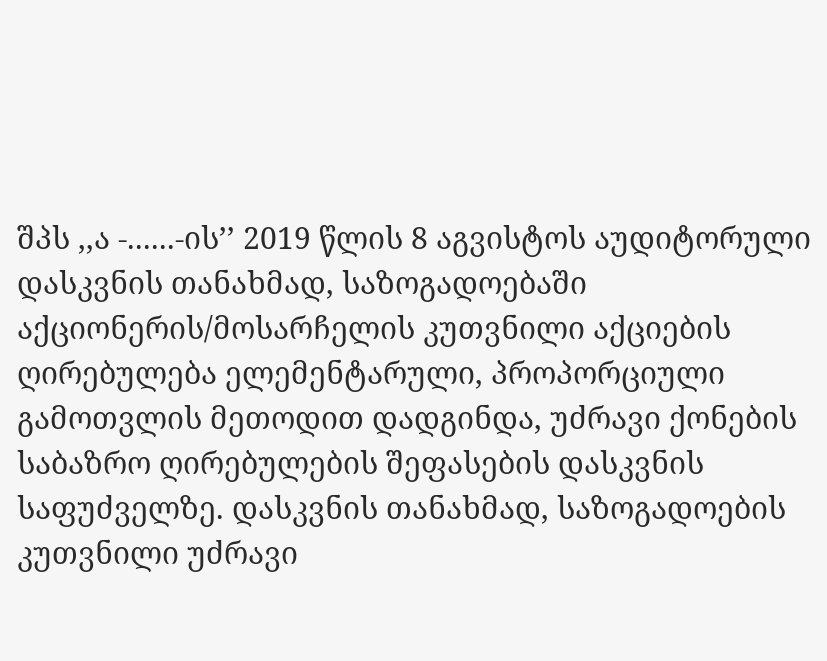შპს ,,ა -......-ის’’ 2019 წლის 8 აგვისტოს აუდიტორული დასკვნის თანახმად, საზოგადოებაში აქციონერის/მოსარჩელის კუთვნილი აქციების ღირებულება ელემენტარული, პროპორციული გამოთვლის მეთოდით დადგინდა, უძრავი ქონების საბაზრო ღირებულების შეფასების დასკვნის საფუძველზე. დასკვნის თანახმად, საზოგადოების კუთვნილი უძრავი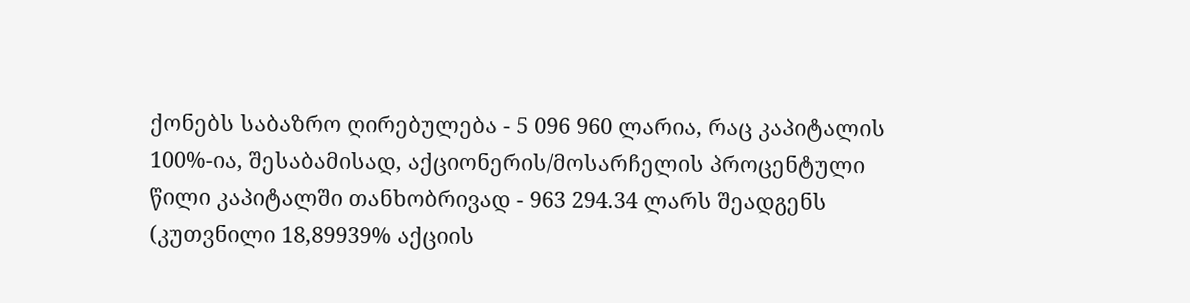ქონებს საბაზრო ღირებულება - 5 096 960 ლარია, რაც კაპიტალის 100%-ია, შესაბამისად, აქციონერის/მოსარჩელის პროცენტული წილი კაპიტალში თანხობრივად - 963 294.34 ლარს შეადგენს (კუთვნილი 18,89939% აქციის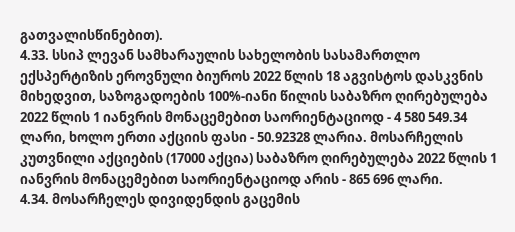გათვალისწინებით).
4.33. სსიპ ლევან სამხარაულის სახელობის სასამართლო ექსპერტიზის ეროვნული ბიუროს 2022 წლის 18 აგვისტოს დასკვნის მიხედვით, საზოგადოების 100%-იანი წილის საბაზრო ღირებულება 2022 წლის 1 იანვრის მონაცემებით საორიენტაციოდ - 4 580 549.34 ლარი, ხოლო ერთი აქციის ფასი - 50.92328 ლარია. მოსარჩელის კუთვნილი აქციების (17000 აქცია) საბაზრო ღირებულება 2022 წლის 1 იანვრის მონაცემებით საორიენტაციოდ არის - 865 696 ლარი.
4.34. მოსარჩელეს დივიდენდის გაცემის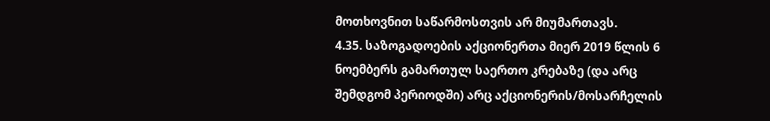მოთხოვნით საწარმოსთვის არ მიუმართავს.
4.35. საზოგადოების აქციონერთა მიერ 2019 წლის 6 ნოემბერს გამართულ საერთო კრებაზე (და არც შემდგომ პერიოდში) არც აქციონერის/მოსარჩელის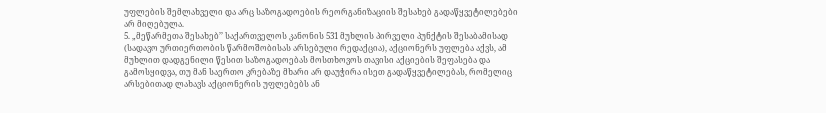უფლების შემლახველი და არც საზოგადოების რეორგანიზაციის შესახებ გადაწყვეტილებები არ მიღებულა.
5. „მეწარმეთა შესახებ’’ საქართველოს კანონის 531 მუხლის პირველი პუნქტის შესაბამისად (სადავო ურთიერთობის წარმოშობისას არსებული რედაქცია), აქციონერს უფლება აქვს, ამ მუხლით დადგენილი წესით საზოგადოებას მოსთხოვოს თავისი აქციების შეფასება და გამოსყიდვა, თუ მან საერთო კრებაზე მხარი არ დაუჭირა ისეთ გადაწყვეტილებას, რომელიც არსებითად ლახავს აქციონერის უფლებებს ან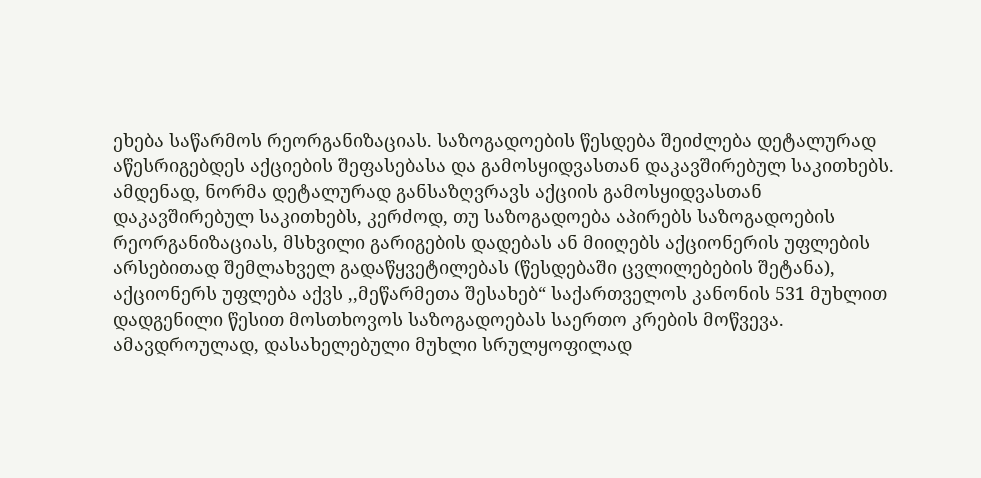ეხება საწარმოს რეორგანიზაციას. საზოგადოების წესდება შეიძლება დეტალურად აწესრიგებდეს აქციების შეფასებასა და გამოსყიდვასთან დაკავშირებულ საკითხებს.
ამდენად, ნორმა დეტალურად განსაზღვრავს აქციის გამოსყიდვასთან დაკავშირებულ საკითხებს, კერძოდ, თუ საზოგადოება აპირებს საზოგადოების რეორგანიზაციას, მსხვილი გარიგების დადებას ან მიიღებს აქციონერის უფლების არსებითად შემლახველ გადაწყვეტილებას (წესდებაში ცვლილებების შეტანა), აქციონერს უფლება აქვს ,,მეწარმეთა შესახებ“ საქართველოს კანონის 531 მუხლით დადგენილი წესით მოსთხოვოს საზოგადოებას საერთო კრების მოწვევა.
ამავდროულად, დასახელებული მუხლი სრულყოფილად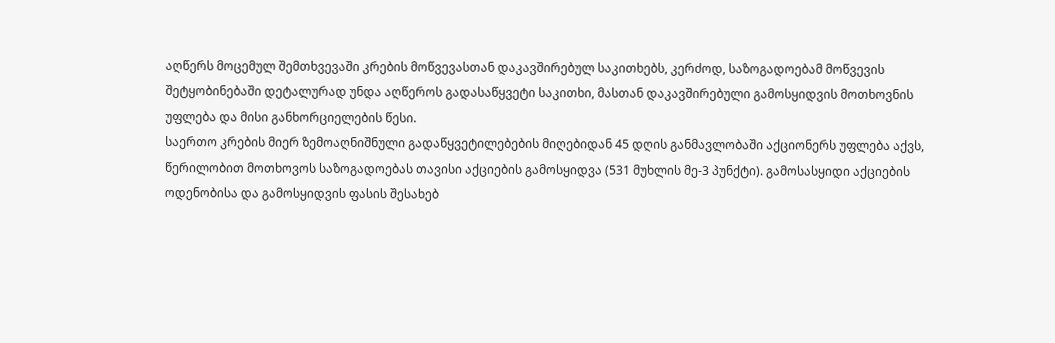აღწერს მოცემულ შემთხვევაში კრების მოწვევასთან დაკავშირებულ საკითხებს, კერძოდ, საზოგადოებამ მოწვევის შეტყობინებაში დეტალურად უნდა აღწეროს გადასაწყვეტი საკითხი, მასთან დაკავშირებული გამოსყიდვის მოთხოვნის უფლება და მისი განხორციელების წესი.
საერთო კრების მიერ ზემოაღნიშნული გადაწყვეტილებების მიღებიდან 45 დღის განმავლობაში აქციონერს უფლება აქვს, წერილობით მოთხოვოს საზოგადოებას თავისი აქციების გამოსყიდვა (531 მუხლის მე-3 პუნქტი). გამოსასყიდი აქციების ოდენობისა და გამოსყიდვის ფასის შესახებ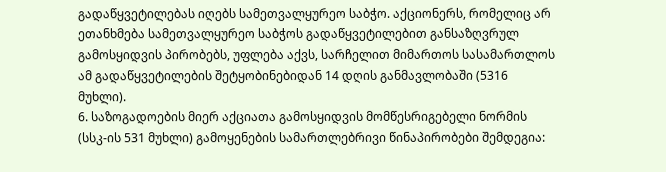გადაწყვეტილებას იღებს სამეთვალყურეო საბჭო. აქციონერს, რომელიც არ ეთანხმება სამეთვალყურეო საბჭოს გადაწყვეტილებით განსაზღვრულ გამოსყიდვის პირობებს, უფლება აქვს, სარჩელით მიმართოს სასამართლოს ამ გადაწყვეტილების შეტყობინებიდან 14 დღის განმავლობაში (5316 მუხლი).
6. საზოგადოების მიერ აქციათა გამოსყიდვის მომწესრიგებელი ნორმის (სსკ-ის 531 მუხლი) გამოყენების სამართლებრივი წინაპირობები შემდეგია: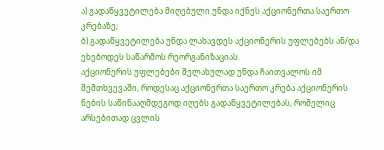ა) გადაწყვეტილება მიღებული უნდა იქნეს აქციონერთა საერთო კრებაზე;
ბ) გადაწყვეტილება უნდა ლახავდეს აქციონერის უფლებებს ან/და ეხებოდეს საწარმოს რეორგანიზაციას.
აქციონერის უფლებები შელახულად უნდა ჩაითვალოს იმ შემთხვევაში, როდესაც აქციონერთა საერთო კრება აქციონერის ნების საწინააღმდეგოდ იღებს გადაწყვეტილებას, რომელიც არსებითად ცვლის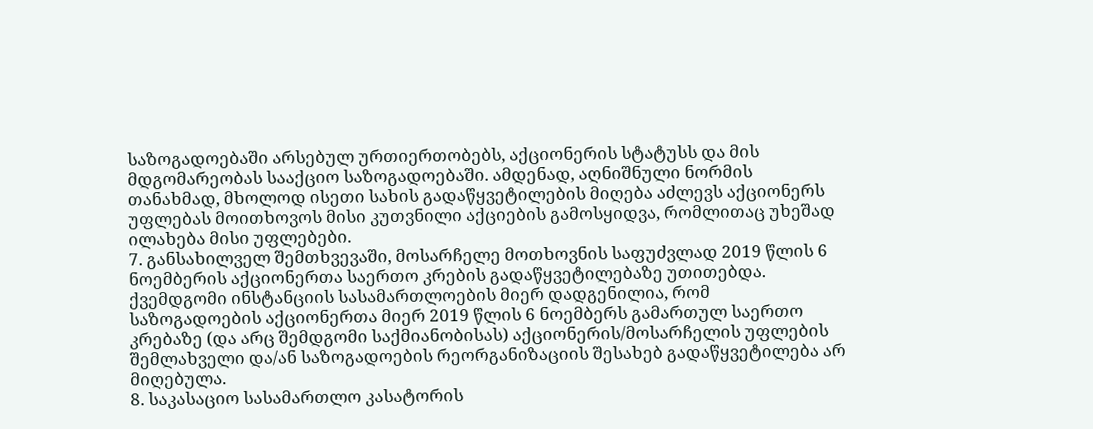საზოგადოებაში არსებულ ურთიერთობებს, აქციონერის სტატუსს და მის მდგომარეობას სააქციო საზოგადოებაში. ამდენად, აღნიშნული ნორმის თანახმად, მხოლოდ ისეთი სახის გადაწყვეტილების მიღება აძლევს აქციონერს უფლებას მოითხოვოს მისი კუთვნილი აქციების გამოსყიდვა, რომლითაც უხეშად ილახება მისი უფლებები.
7. განსახილველ შემთხვევაში, მოსარჩელე მოთხოვნის საფუძვლად 2019 წლის 6 ნოემბერის აქციონერთა საერთო კრების გადაწყვეტილებაზე უთითებდა. ქვემდგომი ინსტანციის სასამართლოების მიერ დადგენილია, რომ საზოგადოების აქციონერთა მიერ 2019 წლის 6 ნოემბერს გამართულ საერთო კრებაზე (და არც შემდგომი საქმიანობისას) აქციონერის/მოსარჩელის უფლების შემლახველი და/ან საზოგადოების რეორგანიზაციის შესახებ გადაწყვეტილება არ მიღებულა.
8. საკასაციო სასამართლო კასატორის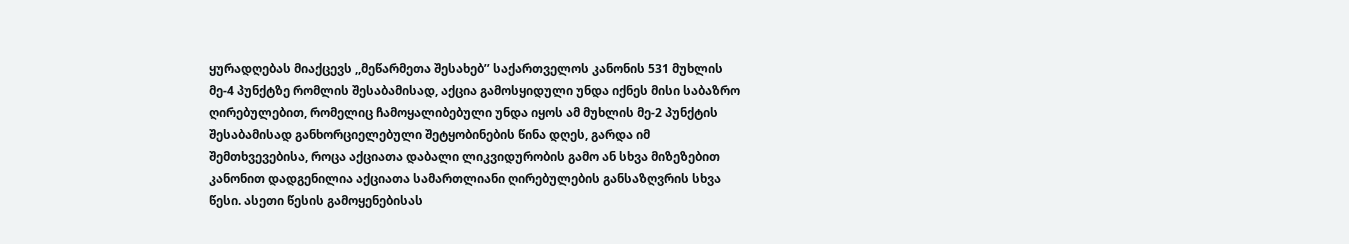ყურადღებას მიაქცევს ,,მეწარმეთა შესახებ’’ საქართველოს კანონის 531 მუხლის მე-4 პუნქტზე რომლის შესაბამისად, აქცია გამოსყიდული უნდა იქნეს მისი საბაზრო ღირებულებით, რომელიც ჩამოყალიბებული უნდა იყოს ამ მუხლის მე-2 პუნქტის შესაბამისად განხორციელებული შეტყობინების წინა დღეს, გარდა იმ შემთხვევებისა, როცა აქციათა დაბალი ლიკვიდურობის გამო ან სხვა მიზეზებით კანონით დადგენილია აქციათა სამართლიანი ღირებულების განსაზღვრის სხვა წესი. ასეთი წესის გამოყენებისას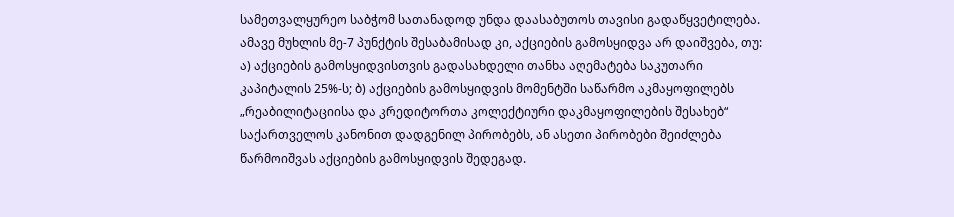სამეთვალყურეო საბჭომ სათანადოდ უნდა დაასაბუთოს თავისი გადაწყვეტილება.
ამავე მუხლის მე-7 პუნქტის შესაბამისად კი, აქციების გამოსყიდვა არ დაიშვება, თუ: ა) აქციების გამოსყიდვისთვის გადასახდელი თანხა აღემატება საკუთარი კაპიტალის 25%-ს; ბ) აქციების გამოსყიდვის მომენტში საწარმო აკმაყოფილებს „რეაბილიტაციისა და კრედიტორთა კოლექტიური დაკმაყოფილების შესახებ“ საქართველოს კანონით დადგენილ პირობებს, ან ასეთი პირობები შეიძლება წარმოიშვას აქციების გამოსყიდვის შედეგად.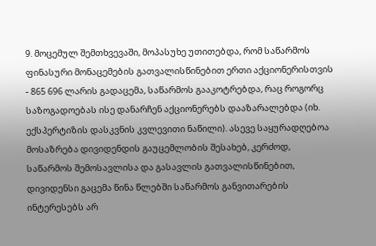9. მოცემულ შემთხვევაში, მოპასუხე უთითებდა, რომ საწარმოს ფინასური მონაცემების გათვალისწინებით ერთი აქციონერისთვის - 865 696 ლარის გადაცემა, საწარმოს გააკოტრებდა, რაც როგორც საზოგადოებას ისე დანარჩენ აქციონერებს დააზარალებდა (იხ. ექსპერტიზის დასკვნის კვლევითი ნაწილი). ასევე საყურადღებოა მოსაზრება დივიდენდის გაუცემლობის შესახებ, კერძოდ, საწარმოს შემოსავლისა და გასავლის გათვალისწინებით, დივიდენსი გაცემა წინა წლებში საწარმოს განვითარების ინტერესებს არ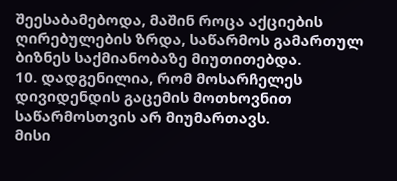შეესაბამებოდა, მაშინ როცა აქციების ღირებულების ზრდა, საწარმოს გამართულ ბიზნეს საქმიანობაზე მიუთითებდა.
10. დადგენილია, რომ მოსარჩელეს დივიდენდის გაცემის მოთხოვნით საწარმოსთვის არ მიუმართავს.
მისი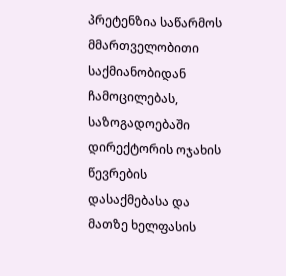პრეტენზია საწარმოს მმართველობითი საქმიანობიდან ჩამოცილებას, საზოგადოებაში დირექტორის ოჯახის წევრების დასაქმებასა და მათზე ხელფასის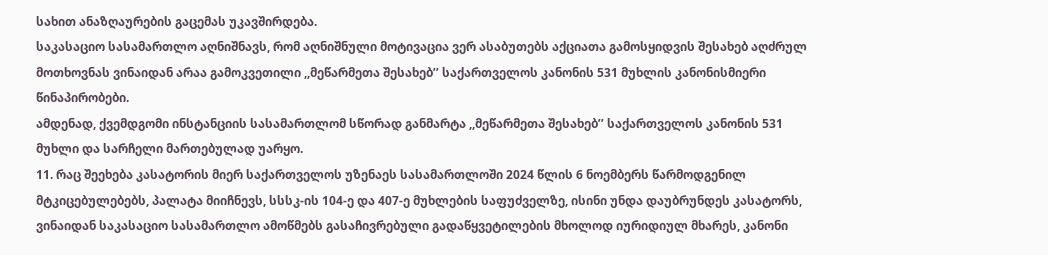სახით ანაზღაურების გაცემას უკავშირდება.
საკასაციო სასამართლო აღნიშნავს, რომ აღნიშნული მოტივაცია ვერ ასაბუთებს აქციათა გამოსყიდვის შესახებ აღძრულ მოთხოვნას ვინაიდან არაა გამოკვეთილი ,,მეწარმეთა შესახებ’’ საქართველოს კანონის 531 მუხლის კანონისმიერი წინაპირობები.
ამდენად, ქვემდგომი ინსტანციის სასამართლომ სწორად განმარტა ,,მეწარმეთა შესახებ’’ საქართველოს კანონის 531 მუხლი და სარჩელი მართებულად უარყო.
11. რაც შეეხება კასატორის მიერ საქართველოს უზენაეს სასამართლოში 2024 წლის 6 ნოემბერს წარმოდგენილ მტკიცებულებებს, პალატა მიიჩნევს, სსსკ-ის 104-ე და 407-ე მუხლების საფუძველზე, ისინი უნდა დაუბრუნდეს კასატორს, ვინაიდან საკასაციო სასამართლო ამოწმებს გასაჩივრებული გადაწყვეტილების მხოლოდ იურიდიულ მხარეს, კანონი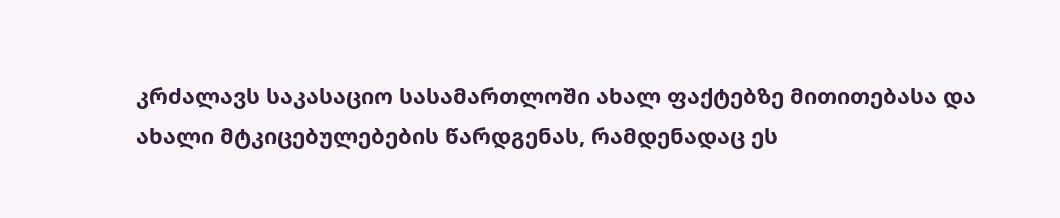კრძალავს საკასაციო სასამართლოში ახალ ფაქტებზე მითითებასა და ახალი მტკიცებულებების წარდგენას, რამდენადაც ეს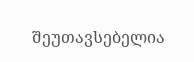შეუთავსებელია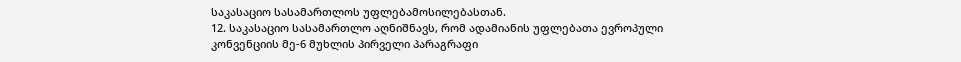საკასაციო სასამართლოს უფლებამოსილებასთან.
12. საკასაციო სასამართლო აღნიშნავს, რომ ადამიანის უფლებათა ევროპული კონვენციის მე-6 მუხლის პირველი პარაგრაფი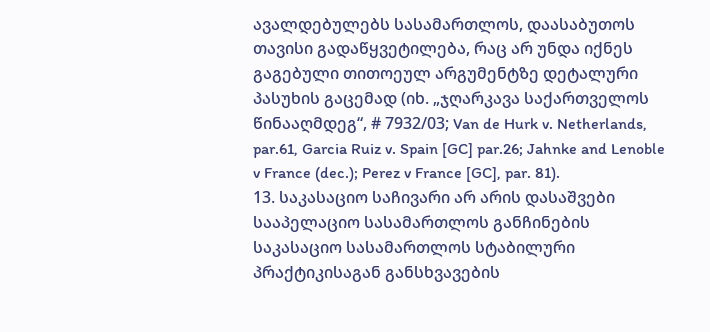ავალდებულებს სასამართლოს, დაასაბუთოს თავისი გადაწყვეტილება, რაც არ უნდა იქნეს გაგებული თითოეულ არგუმენტზე დეტალური პასუხის გაცემად (იხ. „ჯღარკავა საქართველოს წინააღმდეგ“, # 7932/03; Van de Hurk v. Netherlands, par.61, Garcia Ruiz v. Spain [GC] par.26; Jahnke and Lenoble v France (dec.); Perez v France [GC], par. 81).
13. საკასაციო საჩივარი არ არის დასაშვები სააპელაციო სასამართლოს განჩინების საკასაციო სასამართლოს სტაბილური პრაქტიკისაგან განსხვავების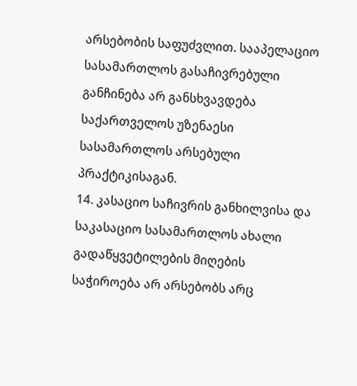არსებობის საფუძვლით. სააპელაციო სასამართლოს გასაჩივრებული განჩინება არ განსხვავდება საქართველოს უზენაესი სასამართლოს არსებული პრაქტიკისაგან.
14. კასაციო საჩივრის განხილვისა და საკასაციო სასამართლოს ახალი გადაწყვეტილების მიღების საჭიროება არ არსებობს არც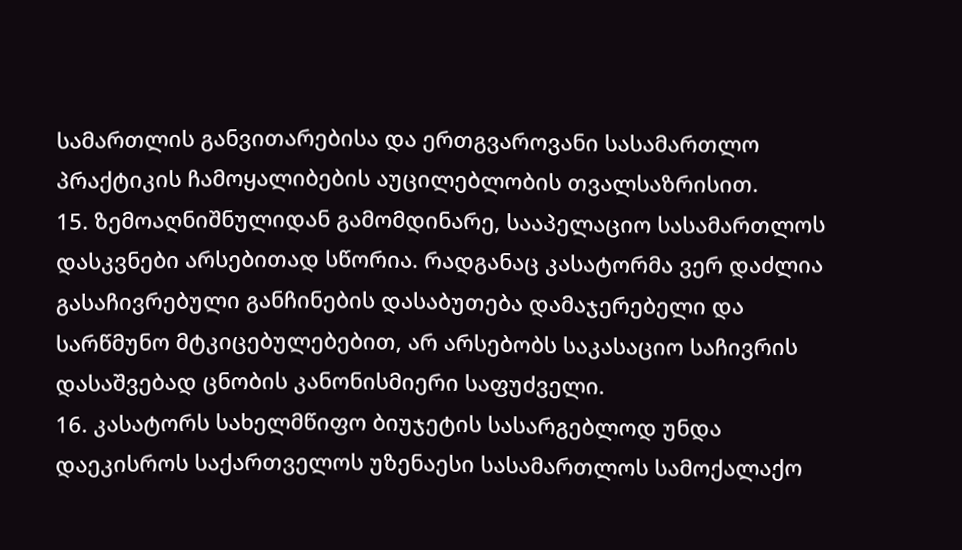სამართლის განვითარებისა და ერთგვაროვანი სასამართლო პრაქტიკის ჩამოყალიბების აუცილებლობის თვალსაზრისით.
15. ზემოაღნიშნულიდან გამომდინარე, სააპელაციო სასამართლოს დასკვნები არსებითად სწორია. რადგანაც კასატორმა ვერ დაძლია გასაჩივრებული განჩინების დასაბუთება დამაჯერებელი და სარწმუნო მტკიცებულებებით, არ არსებობს საკასაციო საჩივრის დასაშვებად ცნობის კანონისმიერი საფუძველი.
16. კასატორს სახელმწიფო ბიუჯეტის სასარგებლოდ უნდა დაეკისროს საქართველოს უზენაესი სასამართლოს სამოქალაქო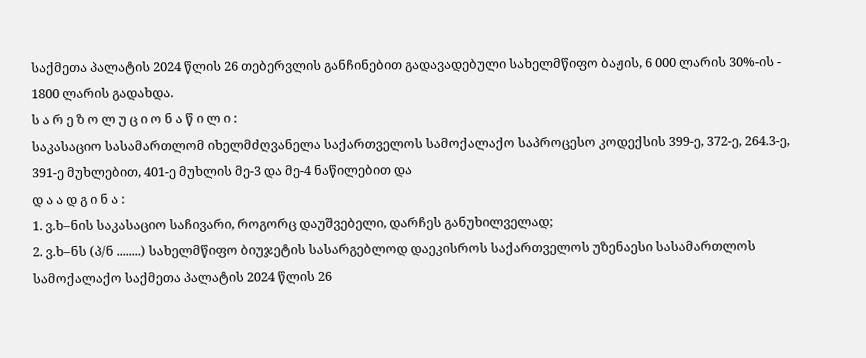საქმეთა პალატის 2024 წლის 26 თებერვლის განჩინებით გადავადებული სახელმწიფო ბაჟის, 6 000 ლარის 30%-ის - 1800 ლარის გადახდა.
ს ა რ ე ზ ო ლ უ ც ი ო ნ ა წ ი ლ ი :
საკასაციო სასამართლომ იხელმძღვანელა საქართველოს სამოქალაქო საპროცესო კოდექსის 399-ე, 372-ე, 264.3-ე, 391-ე მუხლებით, 401-ე მუხლის მე-3 და მე-4 ნაწილებით და
დ ა ა დ გ ი ნ ა :
1. ვ.ხ–ნის საკასაციო საჩივარი, როგორც დაუშვებელი, დარჩეს განუხილველად;
2. ვ.ხ–ნს (პ/ნ ........) სახელმწიფო ბიუჯეტის სასარგებლოდ დაეკისროს საქართველოს უზენაესი სასამართლოს სამოქალაქო საქმეთა პალატის 2024 წლის 26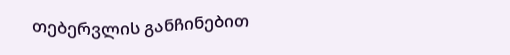თებერვლის განჩინებით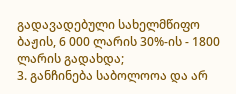გადავადებული სახელმწიფო ბაჟის, 6 000 ლარის 30%-ის - 1800 ლარის გადახდა;
3. განჩინება საბოლოოა და არ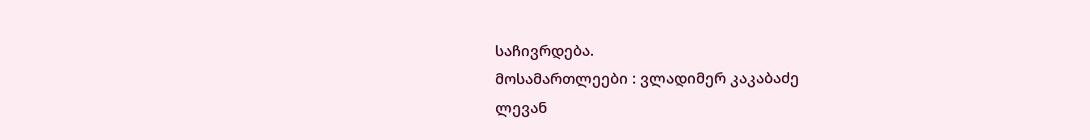საჩივრდება.
მოსამართლეები : ვლადიმერ კაკაბაძე
ლევან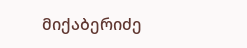მიქაბერიძე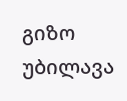გიზო უბილავა